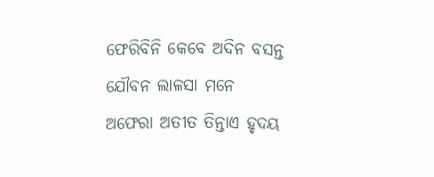ଫେରିବିନି କେବେ ଅଦିନ ବସନ୍ତ
ଯୌବନ ଲାଳସା ମନେ
ଅଫେରା ଅତୀତ ତିନ୍ତାଏ ହୃଦୟ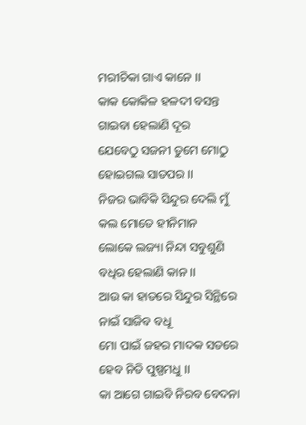ମରୀଚିକା ଗାଏ କାନେ ।।
କାକ କୋକିଳ ହଳଦୀ ବସନ୍ତ
ଗାଇବା ହେଲାଣି ଦୂର
ଯେବେଠୁ ସଜନୀ ତୁମେ ମୋଠୁ
ହୋଇଗଲ ସାତପର ।।
ନିଜର ଭାବିକି ସିନ୍ଦୁର ଦେଲି ମୁଁ
କଲ ମୋତେ ହୀନିମାନ
ଲୋକେ ଲଜ୍ୟା ନିନ୍ଦା ସବୁଶୁଣି
ବଧିର ହେଲାଣି କାନ ।।
ଆଉ କା ହାତରେ ସିନ୍ଦୁର ସିନ୍ଥିରେ
ନାଇଁ ସାଜିବ ବଧୂ
ମୋ ପାଇଁ ଜହର ମାଦକ ସତରେ
ହେବ ନିତି ପୁଷ୍ପମଧୁ ।।
କା ଆଗେ ଗାଇବି ନିରବ ବେଦନା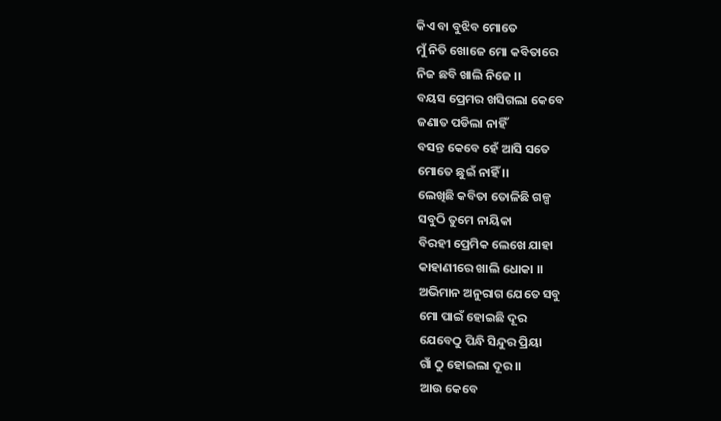କିଏ ବା ବୁଝିବ ମୋତେ
ମୁଁ ନିତି ଖୋଜେ ମୋ କବିତାରେ
ନିଜ ଛବି ଖାଲି ନିଜେ ।।
ବୟସ ପ୍ରେମର ଖସିଗଲା କେବେ
ଜଣାତ ପଡିଲା ନାହିଁ
ବସନ୍ତ କେବେ ହେଁ ଆସି ସତେ
ମୋତେ ଛୁଇଁ ନାହିଁ ।।
ଲେଖିଛି କବିତା ତୋଳିଛି ଗଳ୍ପ
ସବୁଠି ତୁମେ ନାୟିକା
ବିରହୀ ପ୍ରେମିକ ଲେଖେ ଯାହା
କାହାଣୀରେ ଖାଲି ଧୋକା ।।
ଅଭିମାନ ଅନୁରାଗ ଯେତେ ସବୁ
ମୋ ପାଇଁ ହୋଇଛି ଦୂର
ଯେବେଠୁ ପିନ୍ଧି ସିନ୍ଦୁର ପ୍ରିୟା
ଗାଁ ଠୁ ହୋଇଲା ଦୂର ।।
ଆଉ କେବେ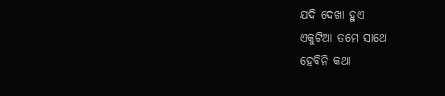ଯଦି ଦେଖା ହୁଏ
ଏକୁଟିଆ ତମେ ସାଥେ
ହେବିନି କଥା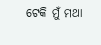ଟେକି ମୁଁ ମଥା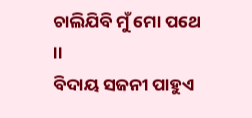ଚାଲିଯିବି ମୁଁ ମୋ ପଥେ ।।
ବିଦାୟ ସଜନୀ ପାହୁଏ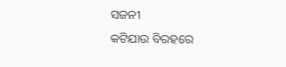ସଜନୀ
କଟିଯାଉ ବିରହରେ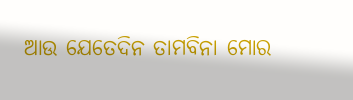ଆଉ ଯେତେଦିନ ତାମବିନା ମୋର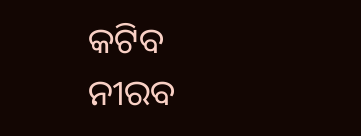କଟିବ ନୀରବ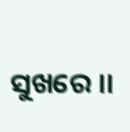ସୁଖରେ ।।